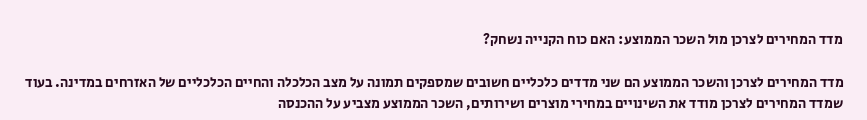מדד המחירים לצרכן מול השכר הממוצע: האם כוח הקנייה נשחק?

מדד המחירים לצרכן והשכר הממוצע הם שני מדדים כלכליים חשובים שמספקים תמונה על מצב הכלכלה והחיים הכלכליים של האזרחים במדינה. בעוד שמדד המחירים לצרכן מודד את השינויים במחירי מוצרים ושירותים, השכר הממוצע מצביע על ההכנסה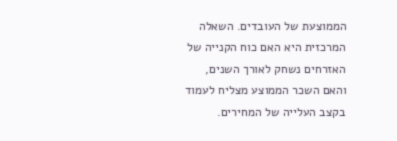הממוצעת של העובדים. השאלה המרכזית היא האם כוח הקנייה של האזרחים נשחק לאורך השנים, והאם השכר הממוצע מצליח לעמוד בקצב העלייה של המחירים.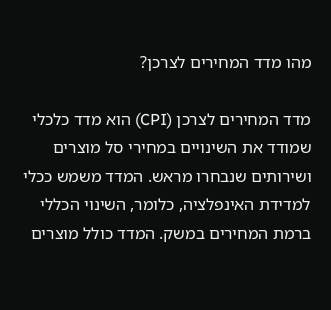מהו מדד המחירים לצרכן?

מדד המחירים לצרכן (CPI) הוא מדד כלכלי שמודד את השינויים במחירי סל מוצרים ושירותים שנבחרו מראש. המדד משמש ככלי למדידת האינפלציה, כלומר, השינוי הכללי ברמת המחירים במשק. המדד כולל מוצרים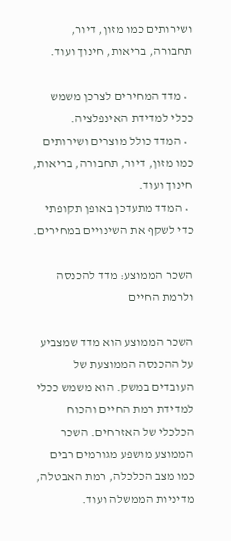ושירותים כמו מזון, דיור, תחבורה, בריאות, חינוך ועוד.

  • מדד המחירים לצרכן משמש ככלי למדידת האינפלציה.
  • המדד כולל מוצרים ושירותים כמו מזון, דיור, תחבורה, בריאות, חינוך ועוד.
  • המדד מתעדכן באופן תקופתי כדי לשקף את השינויים במחירים.

השכר הממוצע: מדד להכנסה ולרמת החיים

השכר הממוצע הוא מדד שמצביע על ההכנסה הממוצעת של העובדים במשק. הוא משמש ככלי למדידת רמת החיים והכוח הכלכלי של האזרחים. השכר הממוצע מושפע מגורמים רבים כמו מצב הכלכלה, רמת האבטלה, מדיניות הממשלה ועוד.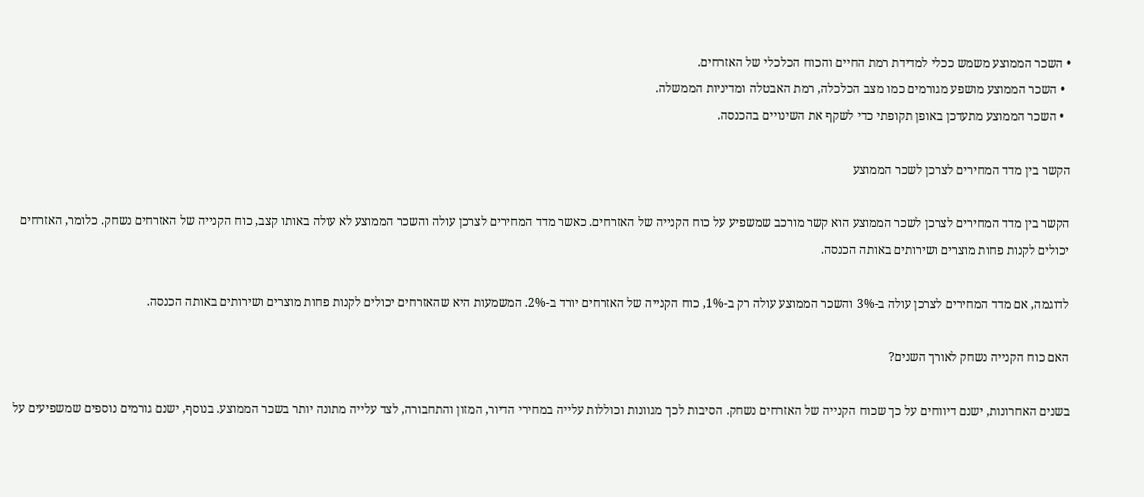• השכר הממוצע משמש ככלי למדידת רמת החיים והכוח הכלכלי של האזרחים.
  • השכר הממוצע מושפע מגורמים כמו מצב הכלכלה, רמת האבטלה ומדיניות הממשלה.
  • השכר הממוצע מתעדכן באופן תקופתי כדי לשקף את השינויים בהכנסה.

הקשר בין מדד המחירים לצרכן לשכר הממוצע

הקשר בין מדד המחירים לצרכן לשכר הממוצע הוא קשר מורכב שמשפיע על כוח הקנייה של האזרחים. כאשר מדד המחירים לצרכן עולה והשכר הממוצע לא עולה באותו קצב, כוח הקנייה של האזרחים נשחק. כלומר, האזרחים יכולים לקנות פחות מוצרים ושירותים באותה הכנסה.

לדוגמה, אם מדד המחירים לצרכן עולה ב-3% והשכר הממוצע עולה רק ב-1%, כוח הקנייה של האזרחים יורד ב-2%. המשמעות היא שהאזרחים יכולים לקנות פחות מוצרים ושירותים באותה הכנסה.

האם כוח הקנייה נשחק לאורך השנים?

בשנים האחרונות, ישנם דיווחים על כך שכוח הקנייה של האזרחים נשחק. הסיבות לכך מגוונות וכוללות עלייה במחירי הדיור, המזון והתחבורה, לצד עלייה מתונה יותר בשכר הממוצע. בנוסף, ישנם גורמים נוספים שמשפיעים על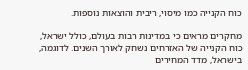כוח הקנייה כמו מיסוי, ריבית והוצאות נוספות.

מחקרים מראים כי במדינות רבות בעולם, כולל ישראל, כוח הקנייה של האזרחים נשחק לאורך השנים. לדוגמה, בישראל, מדד המחירים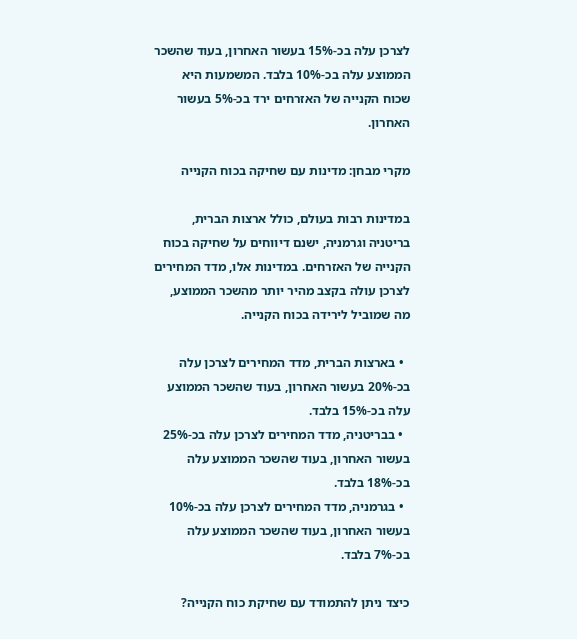לצרכן עלה בכ-15% בעשור האחרון, בעוד שהשכר הממוצע עלה בכ-10% בלבד. המשמעות היא שכוח הקנייה של האזרחים ירד בכ-5% בעשור האחרון.

מקרי מבחן: מדינות עם שחיקה בכוח הקנייה

במדינות רבות בעולם, כולל ארצות הברית, בריטניה וגרמניה, ישנם דיווחים על שחיקה בכוח הקנייה של האזרחים. במדינות אלו, מדד המחירים לצרכן עולה בקצב מהיר יותר מהשכר הממוצע, מה שמוביל לירידה בכוח הקנייה.

  • בארצות הברית, מדד המחירים לצרכן עלה בכ-20% בעשור האחרון, בעוד שהשכר הממוצע עלה בכ-15% בלבד.
  • בבריטניה, מדד המחירים לצרכן עלה בכ-25% בעשור האחרון, בעוד שהשכר הממוצע עלה בכ-18% בלבד.
  • בגרמניה, מדד המחירים לצרכן עלה בכ-10% בעשור האחרון, בעוד שהשכר הממוצע עלה בכ-7% בלבד.

כיצד ניתן להתמודד עם שחיקת כוח הקנייה?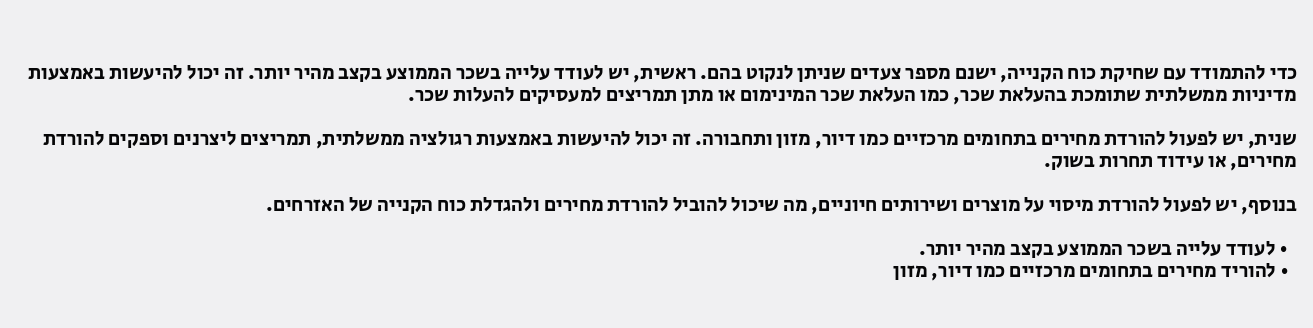כדי להתמודד עם שחיקת כוח הקנייה, ישנם מספר צעדים שניתן לנקוט בהם. ראשית, יש לעודד עלייה בשכר הממוצע בקצב מהיר יותר. זה יכול להיעשות באמצעות מדיניות ממשלתית שתומכת בהעלאת שכר, כמו העלאת שכר המינימום או מתן תמריצים למעסיקים להעלות שכר.

שנית, יש לפעול להורדת מחירים בתחומים מרכזיים כמו דיור, מזון ותחבורה. זה יכול להיעשות באמצעות רגולציה ממשלתית, תמריצים ליצרנים וספקים להורדת מחירים, או עידוד תחרות בשוק.

בנוסף, יש לפעול להורדת מיסוי על מוצרים ושירותים חיוניים, מה שיכול להוביל להורדת מחירים ולהגדלת כוח הקנייה של האזרחים.

  • לעודד עלייה בשכר הממוצע בקצב מהיר יותר.
  • להוריד מחירים בתחומים מרכזיים כמו דיור, מזון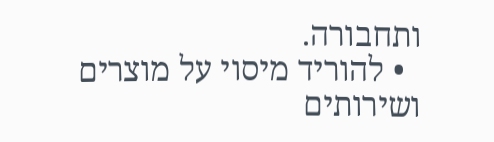ותחבורה.
  • להוריד מיסוי על מוצרים ושירותים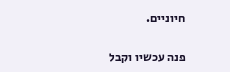חיוניים.


פנה עכשיו וקבל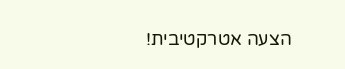הצעה אטרקטיבית!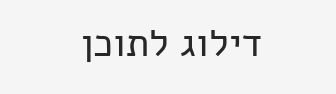דילוג לתוכן